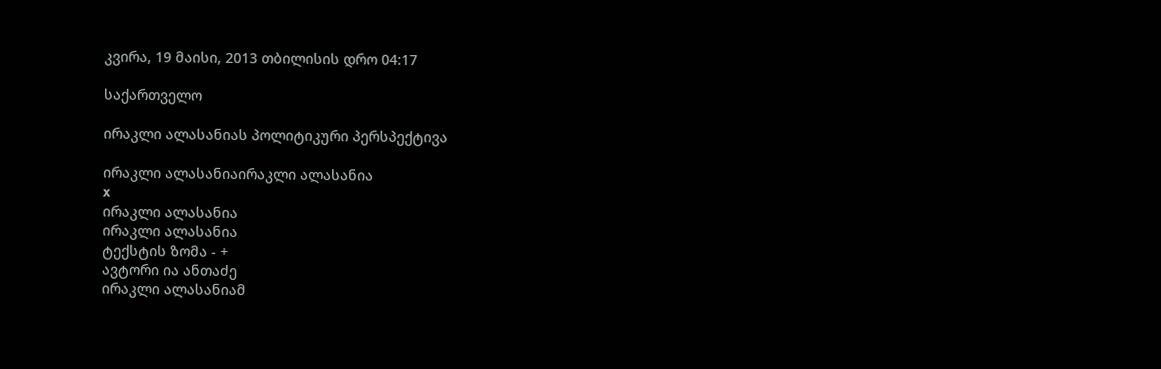კვირა, 19 მაისი, 2013 თბილისის დრო 04:17

საქართველო

ირაკლი ალასანიას პოლიტიკური პერსპექტივა

ირაკლი ალასანიაირაკლი ალასანია
x
ირაკლი ალასანია
ირაკლი ალასანია
ტექსტის ზომა - +
ავტორი ია ანთაძე
ირაკლი ალასანიამ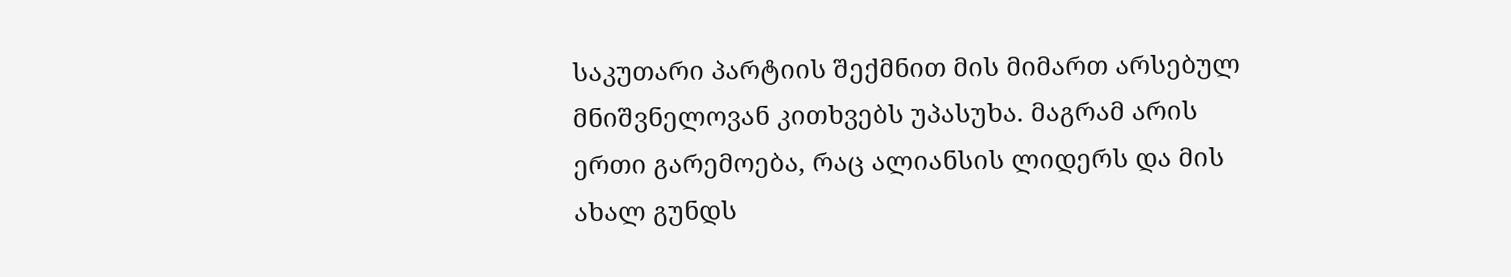საკუთარი პარტიის შექმნით მის მიმართ არსებულ მნიშვნელოვან კითხვებს უპასუხა. მაგრამ არის ერთი გარემოება, რაც ალიანსის ლიდერს და მის ახალ გუნდს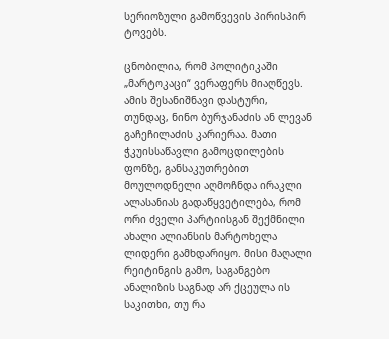სერიოზული გამოწვევის პირისპირ ტოვებს.

ცნობილია, რომ პოლიტიკაში „მარტოკაცი“ ვერაფერს მიაღწევს. ამის შესანიშნავი დასტური, თუნდაც, ნინო ბურჯანაძის ან ლევან გაჩეჩილაძის კარიერაა. მათი ჭკუისსაწავლი გამოცდილების ფონზე, განსაკუთრებით მოულოდნელი აღმოჩნდა ირაკლი ალასანიას გადაწყვეტილება, რომ ორი ძველი პარტიისგან შექმნილი ახალი ალიანსის მარტოხელა ლიდერი გამხდარიყო. მისი მაღალი რეიტინგის გამო, საგანგებო ანალიზის საგნად არ ქცეულა ის საკითხი, თუ რა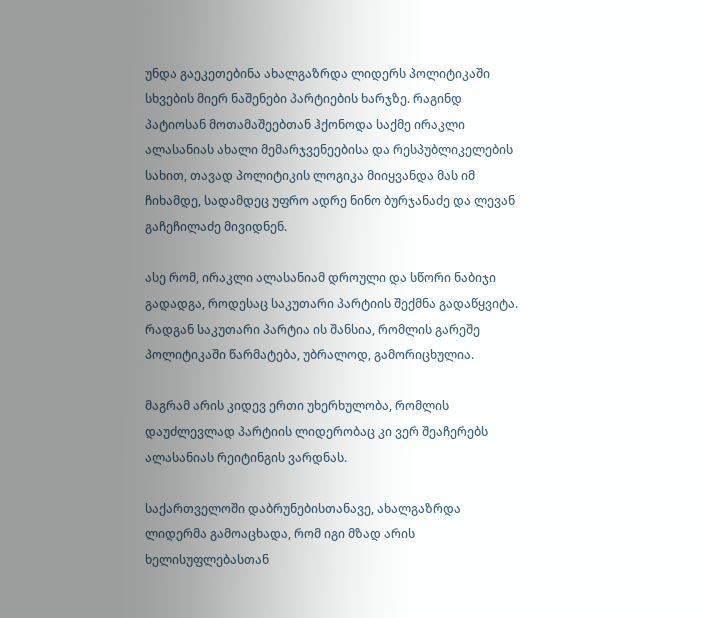უნდა გაეკეთებინა ახალგაზრდა ლიდერს პოლიტიკაში სხვების მიერ ნაშენები პარტიების ხარჯზე. რაგინდ პატიოსან მოთამაშეებთან ჰქონოდა საქმე ირაკლი ალასანიას ახალი მემარჯვენეებისა და რესპუბლიკელების სახით, თავად პოლიტიკის ლოგიკა მიიყვანდა მას იმ ჩიხამდე, სადამდეც უფრო ადრე ნინო ბურჯანაძე და ლევან გაჩეჩილაძე მივიდნენ.

ასე რომ, ირაკლი ალასანიამ დროული და სწორი ნაბიჯი გადადგა, როდესაც საკუთარი პარტიის შექმნა გადაწყვიტა. რადგან საკუთარი პარტია ის შანსია, რომლის გარეშე პოლიტიკაში წარმატება, უბრალოდ, გამორიცხულია.

მაგრამ არის კიდევ ერთი უხერხულობა, რომლის დაუძლევლად პარტიის ლიდერობაც კი ვერ შეაჩერებს ალასანიას რეიტინგის ვარდნას.

საქართველოში დაბრუნებისთანავე, ახალგაზრდა ლიდერმა გამოაცხადა, რომ იგი მზად არის ხელისუფლებასთან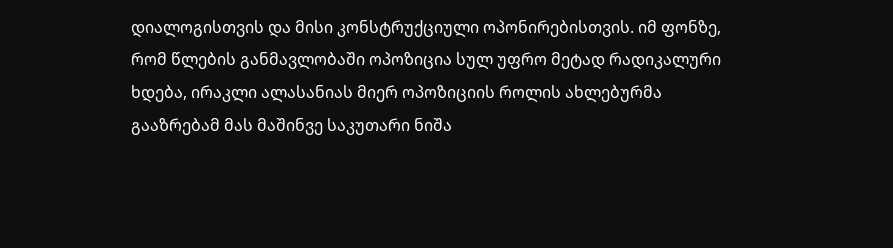დიალოგისთვის და მისი კონსტრუქციული ოპონირებისთვის. იმ ფონზე, რომ წლების განმავლობაში ოპოზიცია სულ უფრო მეტად რადიკალური ხდება, ირაკლი ალასანიას მიერ ოპოზიციის როლის ახლებურმა გააზრებამ მას მაშინვე საკუთარი ნიშა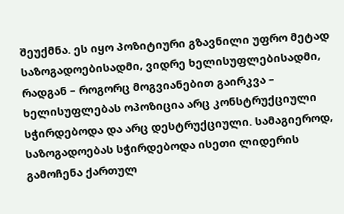შეუქმნა. ეს იყო პოზიტიური გზავნილი უფრო მეტად საზოგადოებისადმი, ვიდრე ხელისუფლებისადმი, რადგან – როგორც მოგვიანებით გაირკვა – ხელისუფლებას ოპოზიცია არც კონსტრუქციული სჭირდებოდა და არც დესტრუქციული. სამაგიეროდ, საზოგადოებას სჭირდებოდა ისეთი ლიდერის გამოჩენა ქართულ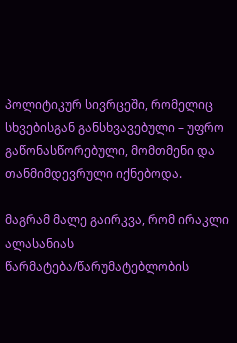პოლიტიკურ სივრცეში, რომელიც სხვებისგან განსხვავებული – უფრო გაწონასწორებული, მომთმენი და თანმიმდევრული იქნებოდა.

მაგრამ მალე გაირკვა, რომ ირაკლი ალასანიას წარმატება/წარუმატებლობის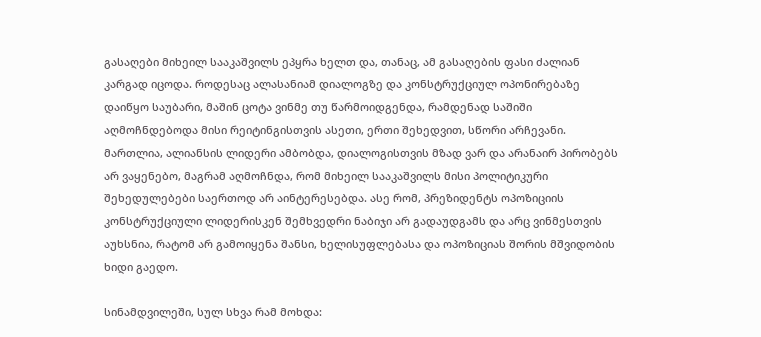გასაღები მიხეილ სააკაშვილს ეპყრა ხელთ და, თანაც, ამ გასაღების ფასი ძალიან კარგად იცოდა. როდესაც ალასანიამ დიალოგზე და კონსტრუქციულ ოპონირებაზე დაიწყო საუბარი, მაშინ ცოტა ვინმე თუ წარმოიდგენდა, რამდენად საშიში აღმოჩნდებოდა მისი რეიტინგისთვის ასეთი, ერთი შეხედვით, სწორი არჩევანი. მართლია, ალიანსის ლიდერი ამბობდა, დიალოგისთვის მზად ვარ და არანაირ პირობებს არ ვაყენებო, მაგრამ აღმოჩნდა, რომ მიხეილ სააკაშვილს მისი პოლიტიკური შეხედულებები საერთოდ არ აინტერესებდა. ასე რომ, პრეზიდენტს ოპოზიციის კონსტრუქციული ლიდერისკენ შემხვედრი ნაბიჯი არ გადაუდგამს და არც ვინმესთვის აუხსნია, რატომ არ გამოიყენა შანსი, ხელისუფლებასა და ოპოზიციას შორის მშვიდობის ხიდი გაედო.

სინამდვილეში, სულ სხვა რამ მოხდა: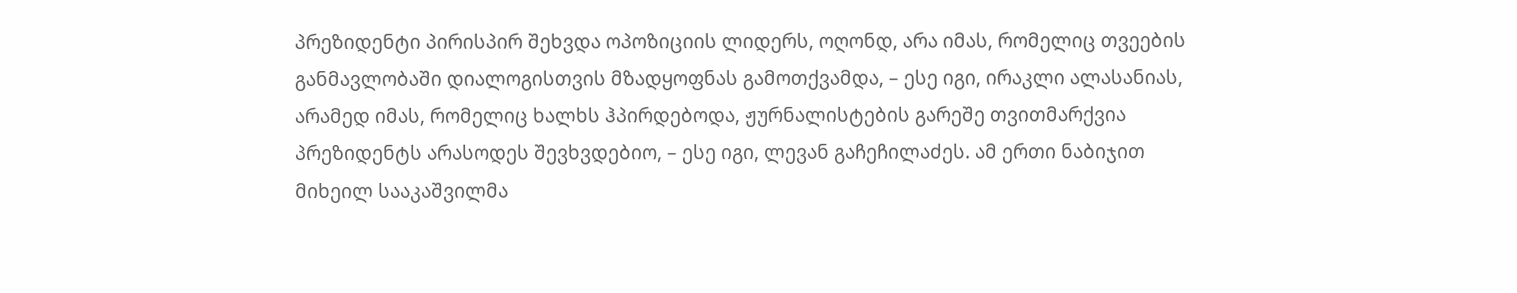პრეზიდენტი პირისპირ შეხვდა ოპოზიციის ლიდერს, ოღონდ, არა იმას, რომელიც თვეების განმავლობაში დიალოგისთვის მზადყოფნას გამოთქვამდა, – ესე იგი, ირაკლი ალასანიას, არამედ იმას, რომელიც ხალხს ჰპირდებოდა, ჟურნალისტების გარეშე თვითმარქვია პრეზიდენტს არასოდეს შევხვდებიო, – ესე იგი, ლევან გაჩეჩილაძეს. ამ ერთი ნაბიჯით მიხეილ სააკაშვილმა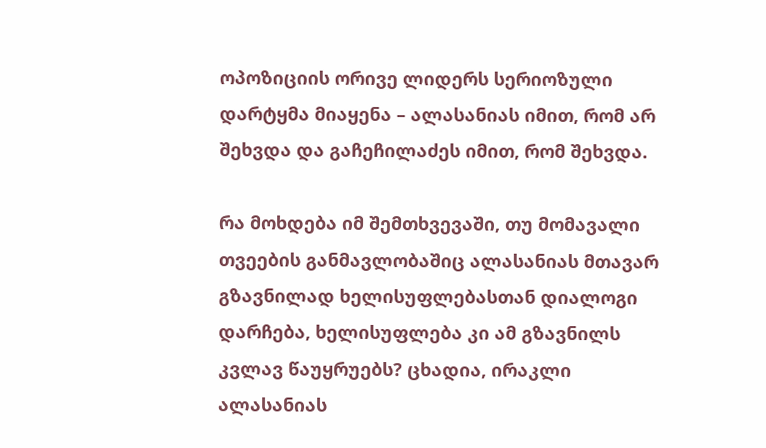ოპოზიციის ორივე ლიდერს სერიოზული დარტყმა მიაყენა – ალასანიას იმით, რომ არ შეხვდა და გაჩეჩილაძეს იმით, რომ შეხვდა.

რა მოხდება იმ შემთხვევაში, თუ მომავალი თვეების განმავლობაშიც ალასანიას მთავარ გზავნილად ხელისუფლებასთან დიალოგი დარჩება, ხელისუფლება კი ამ გზავნილს კვლავ წაუყრუებს? ცხადია, ირაკლი ალასანიას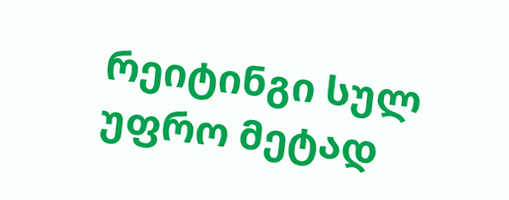რეიტინგი სულ უფრო მეტად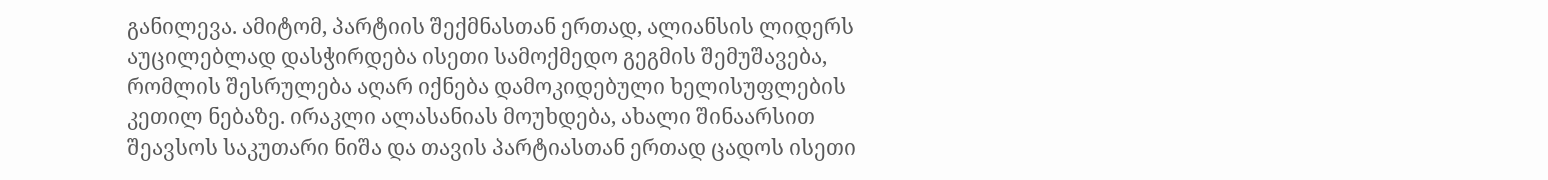განილევა. ამიტომ, პარტიის შექმნასთან ერთად, ალიანსის ლიდერს აუცილებლად დასჭირდება ისეთი სამოქმედო გეგმის შემუშავება, რომლის შესრულება აღარ იქნება დამოკიდებული ხელისუფლების კეთილ ნებაზე. ირაკლი ალასანიას მოუხდება, ახალი შინაარსით შეავსოს საკუთარი ნიშა და თავის პარტიასთან ერთად ცადოს ისეთი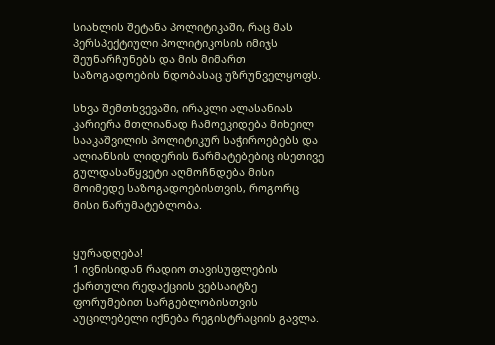სიახლის შეტანა პოლიტიკაში, რაც მას პერსპექტიული პოლიტიკოსის იმიჯს შეუნარჩუნებს და მის მიმართ საზოგადოების ნდობასაც უზრუნველყოფს.

სხვა შემთხვევაში, ირაკლი ალასანიას კარიერა მთლიანად ჩამოეკიდება მიხეილ სააკაშვილის პოლიტიკურ საჭიროებებს და ალიანსის ლიდერის წარმატებებიც ისეთივე გულდასაწყვეტი აღმოჩნდება მისი მოიმედე საზოგადოებისთვის, როგორც მისი წარუმატებლობა.


ყურადღება!
1 ივნისიდან რადიო თავისუფლების ქართული რედაქციის ვებსაიტზე ფორუმებით სარგებლობისთვის აუცილებელი იქნება რეგისტრაციის გავლა.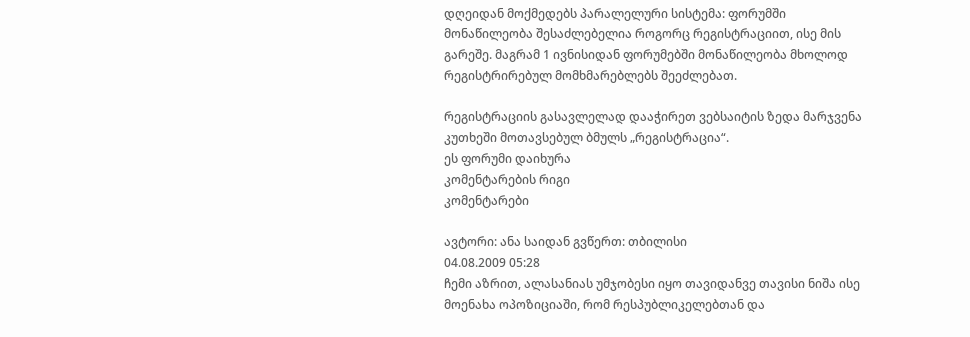დღეიდან მოქმედებს პარალელური სისტემა: ფორუმში მონაწილეობა შესაძლებელია როგორც რეგისტრაციით, ისე მის გარეშე. მაგრამ 1 ივნისიდან ფორუმებში მონაწილეობა მხოლოდ რეგისტრირებულ მომხმარებლებს შეეძლებათ.

რეგისტრაციის გასავლელად დააჭირეთ ვებსაიტის ზედა მარჯვენა კუთხეში მოთავსებულ ბმულს „რეგისტრაცია“.
ეს ფორუმი დაიხურა
კომენტარების რიგი
კომენტარები

ავტორი: ანა საიდან გვწერთ: თბილისი
04.08.2009 05:28
ჩემი აზრით, ალასანიას უმჯობესი იყო თავიდანვე თავისი ნიშა ისე მოენახა ოპოზიციაში, რომ რესპუბლიკელებთან და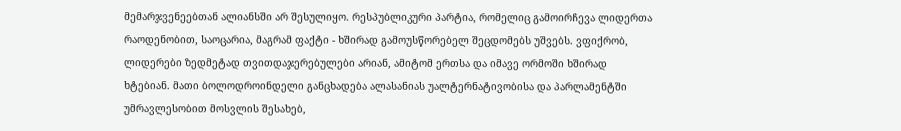მემარჯვენეებთან ალიანსში არ შესულიყო. რესპუბლიკური პარტია, რომელიც გამოირჩევა ლიდერთა რაოდენობით, საოცარია, მაგრამ ფაქტი - ხშირად გამოუსწორებელ შეცდომებს უშვებს. ვფიქრობ, ლიდერები ზედმეტად თვითდაჯერებულები არიან, ამიტომ ერთსა და იმავე ორმოში ხშირად ხტებიან. მათი ბოლოდროინდელი განცხადება ალასანიას უალტერნატივობისა და პარლამენტში უმრავლესობით მოსვლის შესახებ,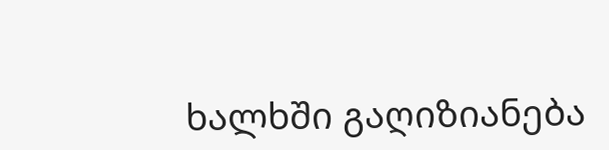ხალხში გაღიზიანება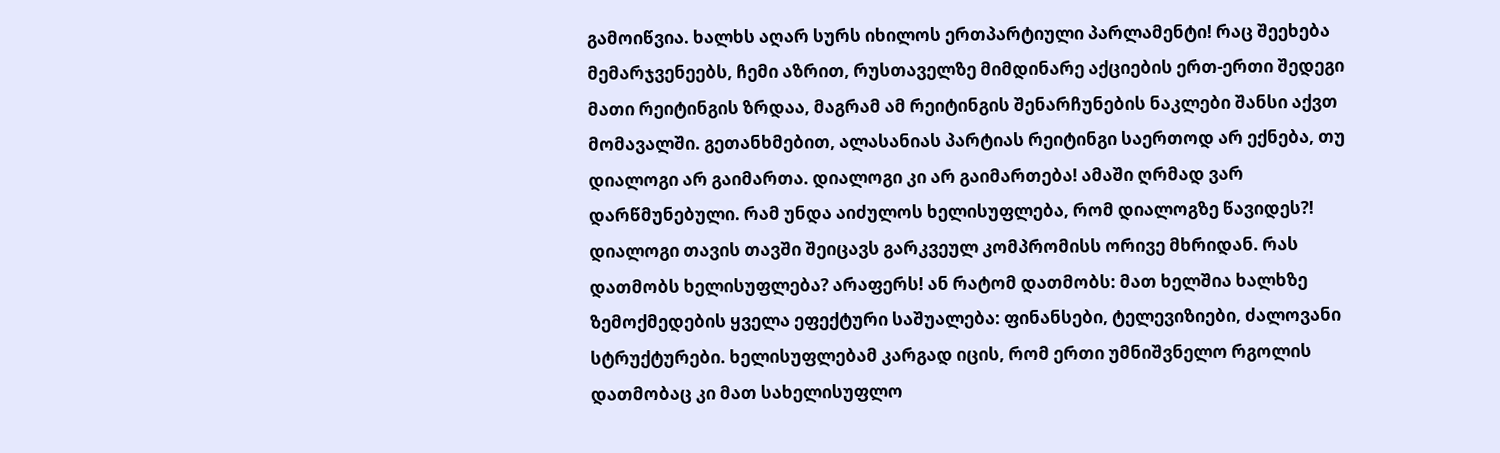გამოიწვია. ხალხს აღარ სურს იხილოს ერთპარტიული პარლამენტი! რაც შეეხება მემარჯვენეებს, ჩემი აზრით, რუსთაველზე მიმდინარე აქციების ერთ-ერთი შედეგი მათი რეიტინგის ზრდაა, მაგრამ ამ რეიტინგის შენარჩუნების ნაკლები შანსი აქვთ მომავალში. გეთანხმებით, ალასანიას პარტიას რეიტინგი საერთოდ არ ექნება, თუ დიალოგი არ გაიმართა. დიალოგი კი არ გაიმართება! ამაში ღრმად ვარ დარწმუნებული. რამ უნდა აიძულოს ხელისუფლება, რომ დიალოგზე წავიდეს?! დიალოგი თავის თავში შეიცავს გარკვეულ კომპრომისს ორივე მხრიდან. რას დათმობს ხელისუფლება? არაფერს! ან რატომ დათმობს: მათ ხელშია ხალხზე ზემოქმედების ყველა ეფექტური საშუალება: ფინანსები, ტელევიზიები, ძალოვანი სტრუქტურები. ხელისუფლებამ კარგად იცის, რომ ერთი უმნიშვნელო რგოლის დათმობაც კი მათ სახელისუფლო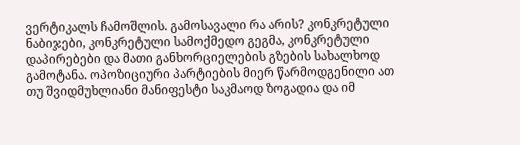ვერტიკალს ჩამოშლის. გამოსავალი რა არის? კონკრეტული ნაბიჯები, კონკრეტული სამოქმედო გეგმა, კონკრეტული დაპირებები და მათი განხორციელების გზების სახალხოდ გამოტანა. ოპოზიციური პარტიების მიერ წარმოდგენილი ათ თუ შვიდმუხლიანი მანიფესტი საკმაოდ ზოგადია და იმ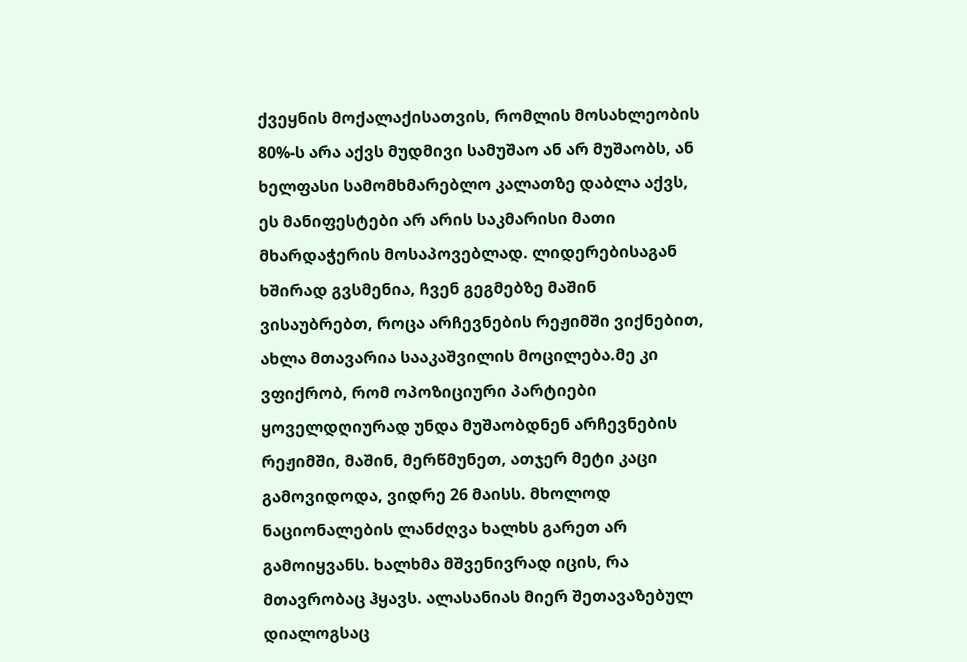ქვეყნის მოქალაქისათვის, რომლის მოსახლეობის 80%-ს არა აქვს მუდმივი სამუშაო ან არ მუშაობს, ან ხელფასი სამომხმარებლო კალათზე დაბლა აქვს, ეს მანიფესტები არ არის საკმარისი მათი მხარდაჭერის მოსაპოვებლად. ლიდერებისაგან ხშირად გვსმენია, ჩვენ გეგმებზე მაშინ ვისაუბრებთ, როცა არჩევნების რეჟიმში ვიქნებით, ახლა მთავარია სააკაშვილის მოცილება.მე კი ვფიქრობ, რომ ოპოზიციური პარტიები ყოველდღიურად უნდა მუშაობდნენ არჩევნების რეჟიმში, მაშინ, მერწმუნეთ, ათჯერ მეტი კაცი გამოვიდოდა, ვიდრე 26 მაისს. მხოლოდ ნაციონალების ლანძღვა ხალხს გარეთ არ გამოიყვანს. ხალხმა მშვენივრად იცის, რა მთავრობაც ჰყავს. ალასანიას მიერ შეთავაზებულ დიალოგსაც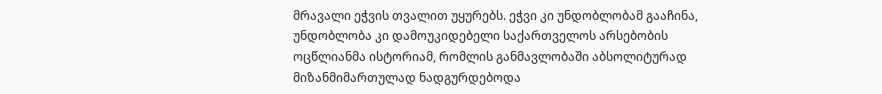მრავალი ეჭვის თვალით უყურებს. ეჭვი კი უნდობლობამ გააჩინა, უნდობლობა კი დამოუკიდებელი საქართველოს არსებობის ოცწლიანმა ისტორიამ, რომლის განმავლობაში აბსოლიტურად მიზანმიმართულად ნადგურდებოდა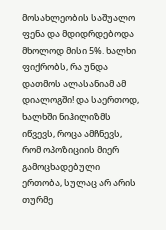მოსახლეობის საშუალო ფენა და მდიდრდებოდა მხოლოდ მისი 5%. ხალხი ფიქრობს, რა უნდა დათმოს ალასანიამ ამ დიალოგში! და საერთოდ, ხალხში ნიჰილიზმს იწვევს, როცა ამჩნევს, რომ ოპოზიციის მიერ გამოცხადებული ერთობა, სულაც არ არის თურმე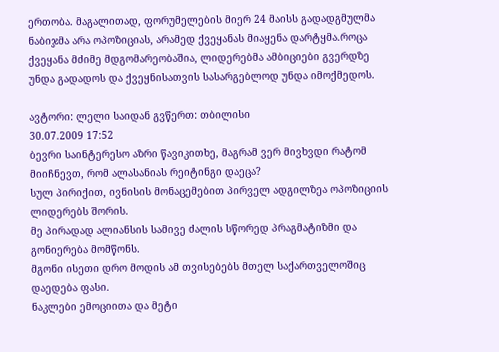ერთობა. მაგალითად, ფორუმელების მიერ 24 მაისს გადადგმულმა ნაბიჯმა არა ოპოზიციას, არამედ ქვეყანას მიაყენა დარტყმა.როცა ქვეყანა მძიმე მდგომარეობაშია, ლიდერებმა ამბიციები გვერდზე უნდა გადადოს და ქვეყნისათვის სასარგებლოდ უნდა იმოქმედოს.

ავტორი: ლელი საიდან გვწერთ: თბილისი
30.07.2009 17:52
ბევრი საინტერესო აზრი წავიკითხე, მაგრამ ვერ მივხვდი რატომ მიიჩნევთ, რომ ალასანიას რეიტინგი დაეცა?
სულ პირიქით, ივნისის მონაცემებით პირველ ადგილზეა ოპოზიციის ლიდერებს შორის.
მე პირადად ალიანსის სამივე ძალის სწორედ პრაგმატიზმი და გონიერება მომწონს.
მგონი ისეთი დრო მოდის ამ თვისებებს მთელ საქართველოშიც დაედება ფასი.
ნაკლები ემოციითა და მეტი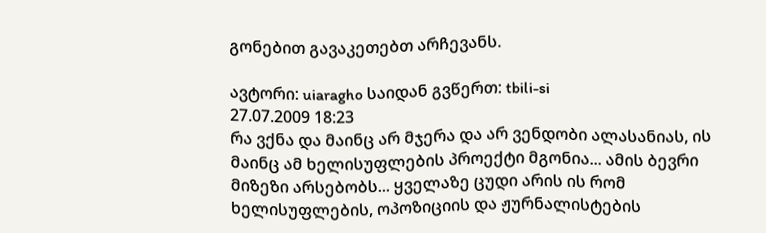გონებით გავაკეთებთ არჩევანს.

ავტორი: uiaragho საიდან გვწერთ: tbili-si
27.07.2009 18:23
რა ვქნა და მაინც არ მჯერა და არ ვენდობი ალასანიას, ის მაინც ამ ხელისუფლების პროექტი მგონია... ამის ბევრი მიზეზი არსებობს... ყველაზე ცუდი არის ის რომ ხელისუფლების, ოპოზიციის და ჟურნალისტების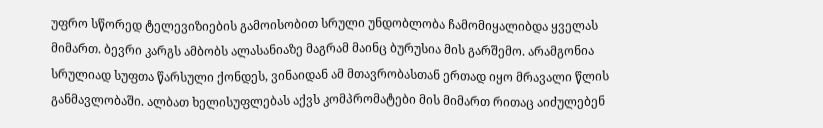უფრო სწორედ ტელევიზიების გამოისობით სრული უნდობლობა ჩამომიყალიბდა ყველას მიმართ. ბევრი კარგს ამბობს ალასანიაზე მაგრამ მაინც ბურუსია მის გარშემო. არამგონია სრულიად სუფთა წარსული ქონდეს, ვინაიდან ამ მთავრობასთან ერთად იყო მრავალი წლის განმავლობაში. ალბათ ხელისუფლებას აქვს კომპრომატები მის მიმართ რითაც აიძულებენ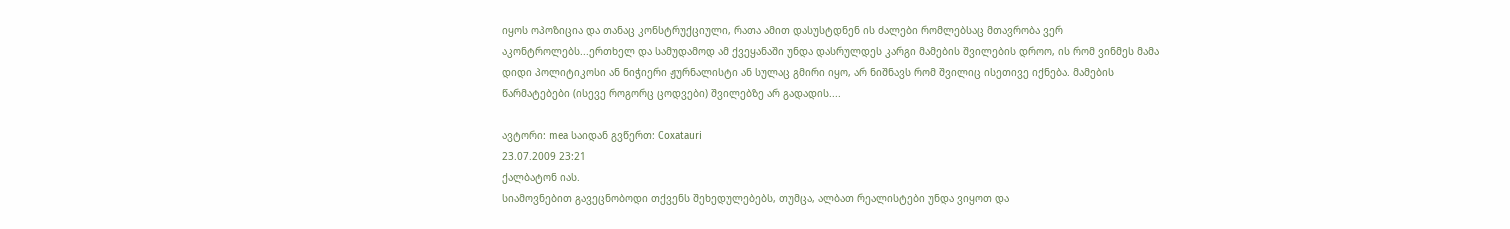იყოს ოპოზიცია და თანაც კონსტრუქციული, რათა ამით დასუსტდნენ ის ძალები რომლებსაც მთავრობა ვერ აკონტროლებს...ერთხელ და სამუდამოდ ამ ქვეყანაში უნდა დასრულდეს კარგი მამების შვილების დროო, ის რომ ვინმეს მამა დიდი პოლიტიკოსი ან ნიჭიერი ჟურნალისტი ან სულაც გმირი იყო, არ ნიშნავს რომ შვილიც ისეთივე იქნება. მამების წარმატებები (ისევე როგორც ცოდვები) შვილებზე არ გადადის....

ავტორი: mea საიდან გვწერთ: Coxatauri
23.07.2009 23:21
ქალბატონ იას.
სიამოვნებით გავეცნობოდი თქვენს შეხედულებებს, თუმცა, ალბათ რეალისტები უნდა ვიყოთ და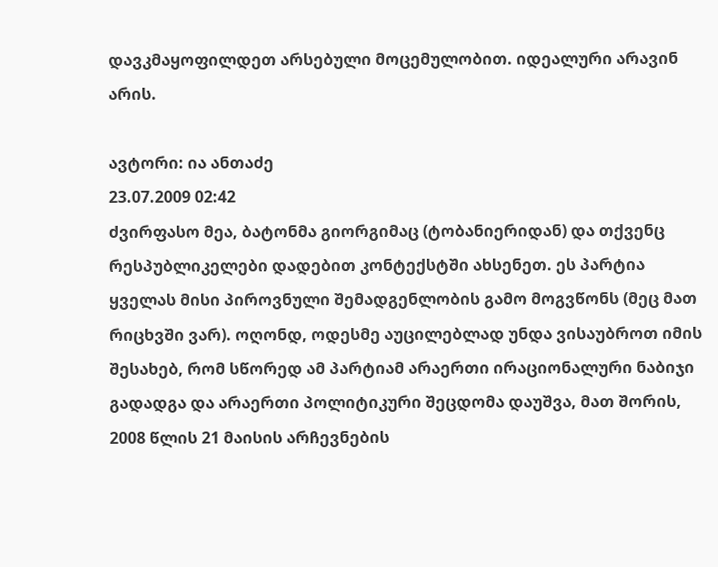დავკმაყოფილდეთ არსებული მოცემულობით. იდეალური არავინ არის.

ავტორი: ია ანთაძე
23.07.2009 02:42
ძვირფასო მეა, ბატონმა გიორგიმაც (ტობანიერიდან) და თქვენც რესპუბლიკელები დადებით კონტექსტში ახსენეთ. ეს პარტია ყველას მისი პიროვნული შემადგენლობის გამო მოგვწონს (მეც მათ რიცხვში ვარ). ოღონდ, ოდესმე აუცილებლად უნდა ვისაუბროთ იმის შესახებ, რომ სწორედ ამ პარტიამ არაერთი ირაციონალური ნაბიჯი გადადგა და არაერთი პოლიტიკური შეცდომა დაუშვა, მათ შორის, 2008 წლის 21 მაისის არჩევნების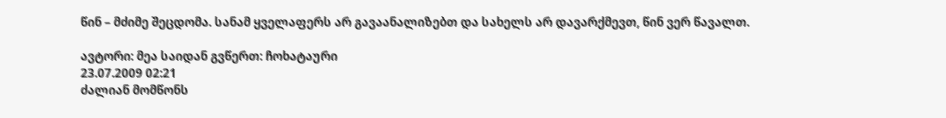წინ – მძიმე შეცდომა. სანამ ყველაფერს არ გავაანალიზებთ და სახელს არ დავარქმევთ, წინ ვერ წავალთ.

ავტორი: მეა საიდან გვწერთ: ჩოხატაური
23.07.2009 02:21
ძალიან მომწონს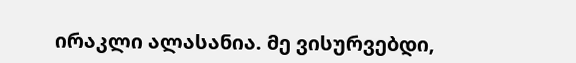ირაკლი ალასანია. მე ვისურვებდი,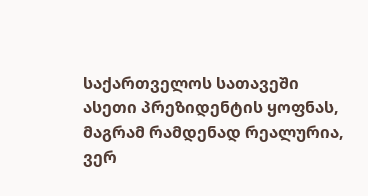საქართველოს სათავეში ასეთი პრეზიდენტის ყოფნას, მაგრამ რამდენად რეალურია, ვერ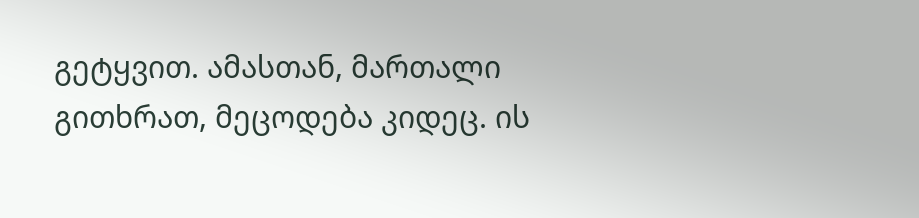გეტყვით. ამასთან, მართალი გითხრათ, მეცოდება კიდეც. ის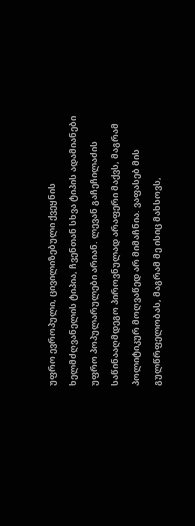უფრო ევროპული, ცივილიზებული ქვეყნის ხელმძღვანელის ტიპია, ჩვენთან სხვა ტიპის ადამიანები უფრო პოპულარულები არიან. ლევან გაჩეჩილაძის საწინააღმდეგო პიროვნულად არაფერი მაქვს, მაგრამ პოლიტიკურ მოღვაწედ არ მიმაჩნია. ვაფასებ მის გულწრფელობას, მაგრამ მე ისიც მახსოვს,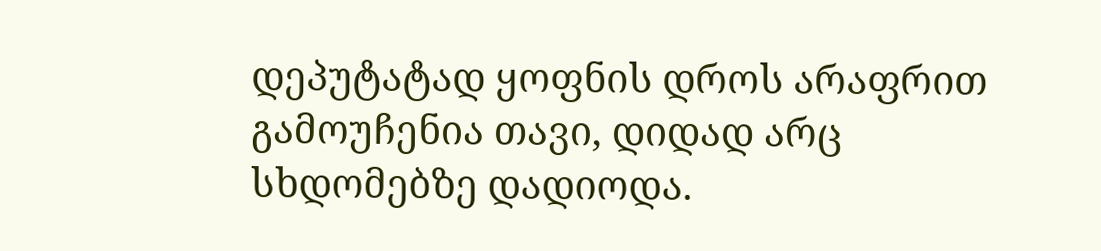დეპუტატად ყოფნის დროს არაფრით გამოუჩენია თავი, დიდად არც სხდომებზე დადიოდა.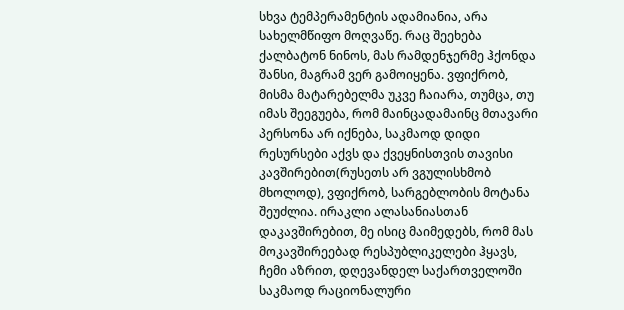სხვა ტემპერამენტის ადამიანია, არა სახელმწიფო მოღვაწე. რაც შეეხება ქალბატონ ნინოს, მას რამდენჯერმე ჰქონდა შანსი, მაგრამ ვერ გამოიყენა. ვფიქრობ, მისმა მატარებელმა უკვე ჩაიარა, თუმცა, თუ იმას შეეგუება, რომ მაინცადამაინც მთავარი პერსონა არ იქნება, საკმაოდ დიდი რესურსები აქვს და ქვეყნისთვის თავისი კავშირებით(რუსეთს არ ვგულისხმობ მხოლოდ), ვფიქრობ, სარგებლობის მოტანა შეუძლია. ირაკლი ალასანიასთან დაკავშირებით, მე ისიც მაიმედებს, რომ მას მოკავშირეებად რესპუბლიკელები ჰყავს, ჩემი აზრით, დღევანდელ საქართველოში საკმაოდ რაციონალური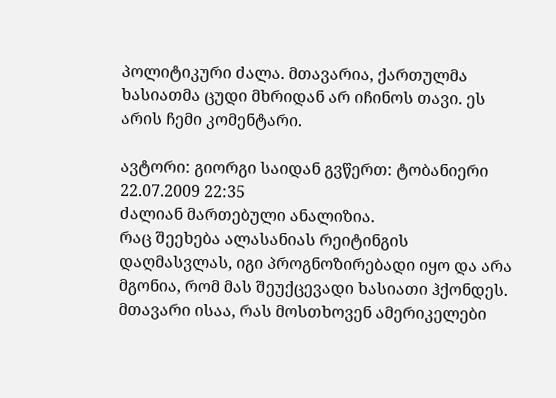პოლიტიკური ძალა. მთავარია, ქართულმა ხასიათმა ცუდი მხრიდან არ იჩინოს თავი. ეს არის ჩემი კომენტარი.

ავტორი: გიორგი საიდან გვწერთ: ტობანიერი
22.07.2009 22:35
ძალიან მართებული ანალიზია.
რაც შეეხება ალასანიას რეიტინგის დაღმასვლას, იგი პროგნოზირებადი იყო და არა მგონია, რომ მას შეუქცევადი ხასიათი ჰქონდეს. მთავარი ისაა, რას მოსთხოვენ ამერიკელები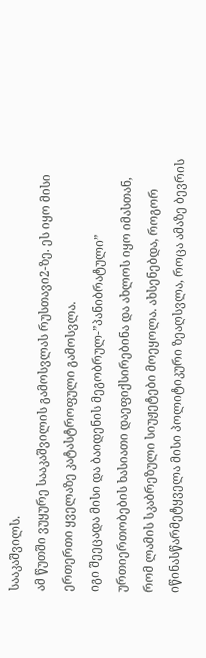სააკაშვილს.
ამ წუთში ვუყურე სააკაშვილის გამოსვლას რუსთავი2-ზე. ეს იყო მისი ერთერთი ყველაზე კატასტროფული გამოსვლა.
იგი შეეცადა მისი და ბაიდენის მეგობრულ-”პანიბრატული” ურთიერთობების ხასიათი დაეფიქსირებინა და ახლოს იყო იმასთან, რომ ლამის სკაბრეზული სიუჟეტები მოეყოლა. ახსენებდა, როგორ იწინასწარმეტყველა მისი პოლიტიკური ზეაღსვლა, როცა ამაზე ბევრის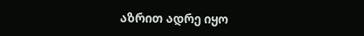აზრით ადრე იყო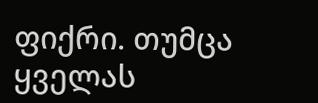ფიქრი. თუმცა ყველას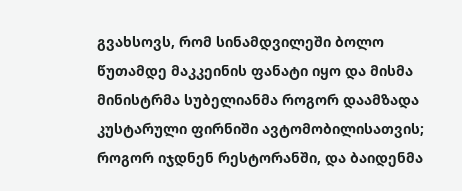გვახსოვს, რომ სინამდვილეში ბოლო წუთამდე მაკკეინის ფანატი იყო და მისმა მინისტრმა სუბელიანმა როგორ დაამზადა კუსტარული ფირნიში ავტომობილისათვის; როგორ იჯდნენ რესტორანში, და ბაიდენმა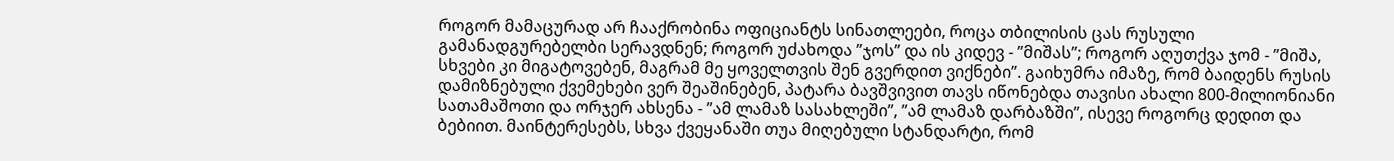როგორ მამაცურად არ ჩააქრობინა ოფიციანტს სინათლეები, როცა თბილისის ცას რუსული გამანადგურებელბი სერავდნენ; როგორ უძახოდა ”ჯოს” და ის კიდევ - ”მიშას”; როგორ აღუთქვა ჯომ - ”მიშა, სხვები კი მიგატოვებენ, მაგრამ მე ყოველთვის შენ გვერდით ვიქნები”. გაიხუმრა იმაზე, რომ ბაიდენს რუსის დამიზნებული ქვემეხები ვერ შეაშინებენ, პატარა ბავშვივით თავს იწონებდა თავისი ახალი 800-მილიონიანი სათამაშოთი და ორჯერ ახსენა - ”ამ ლამაზ სასახლეში”, ”ამ ლამაზ დარბაზში”, ისევე როგორც დედით და ბებიით. მაინტერესებს, სხვა ქვეყანაში თუა მიღებული სტანდარტი, რომ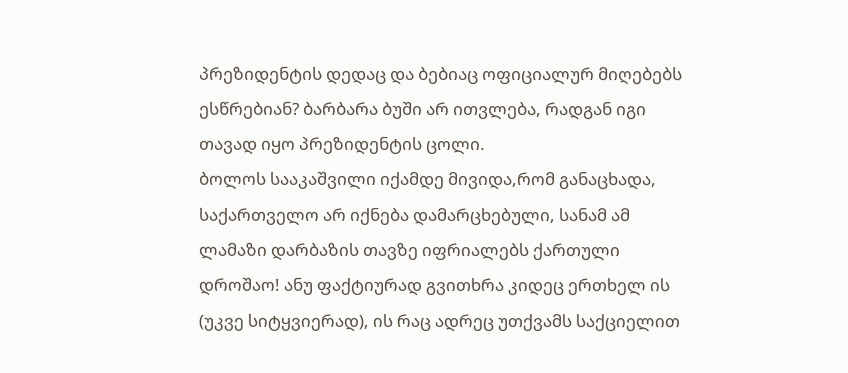პრეზიდენტის დედაც და ბებიაც ოფიციალურ მიღებებს ესწრებიან? ბარბარა ბუში არ ითვლება, რადგან იგი თავად იყო პრეზიდენტის ცოლი.
ბოლოს სააკაშვილი იქამდე მივიდა,რომ განაცხადა, საქართველო არ იქნება დამარცხებული, სანამ ამ ლამაზი დარბაზის თავზე იფრიალებს ქართული დროშაო! ანუ ფაქტიურად გვითხრა კიდეც ერთხელ ის (უკვე სიტყვიერად), ის რაც ადრეც უთქვამს საქციელით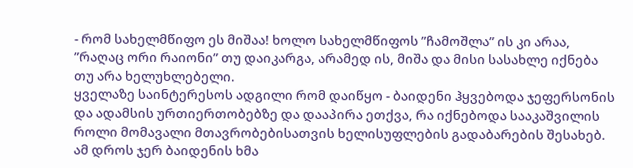- რომ სახელმწიფო ეს მიშაა! ხოლო სახელმწიფოს ”ჩამოშლა” ის კი არაა, ”რაღაც ორი რაიონი” თუ დაიკარგა, არამედ ის, მიშა და მისი სასახლე იქნება თუ არა ხელუხლებელი.
ყველაზე საინტერესოს ადგილი რომ დაიწყო - ბაიდენი ჰყვებოდა ჯეფერსონის და ადამსის ურთიერთობებზე და დააპირა ეთქვა, რა იქნებოდა სააკაშვილის როლი მომავალი მთავრობებისათვის ხელისუფლების გადაბარების შესახებ. ამ დროს ჯერ ბაიდენის ხმა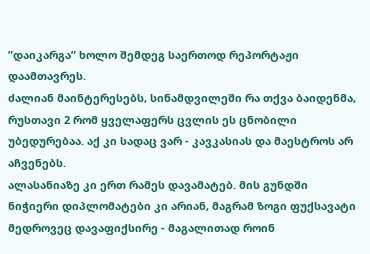”დაიკარგა” ხოლო შემდეგ საერთოდ რეპორტაჟი დაამთავრეს.
ძალიან მაინტერესებს, სინამდვილეში რა თქვა ბაიდენმა, რუსთავი 2 რომ ყველაფერს ცვლის ეს ცნობილი უბედურებაა. აქ კი სადაც ვარ - კავკასიას და მაესტროს არ აჩვენებს.
ალასანიაზე კი ერთ რამეს დავამატებ. მის გუნდში ნიჭიერი დიპლომატები კი არიან, მაგრამ ზოგი ფუქსავატი მედროვეც დავაფიქსირე - მაგალითად როინ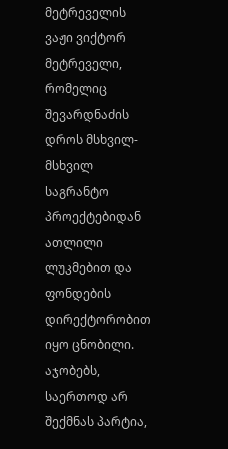მეტრეველის ვაჟი ვიქტორ მეტრეველი, რომელიც შევარდნაძის დროს მსხვილ-მსხვილ საგრანტო პროექტებიდან ათლილი ლუკმებით და ფონდების დირექტორობით იყო ცნობილი. აჯობებს, საერთოდ არ შექმნას პარტია,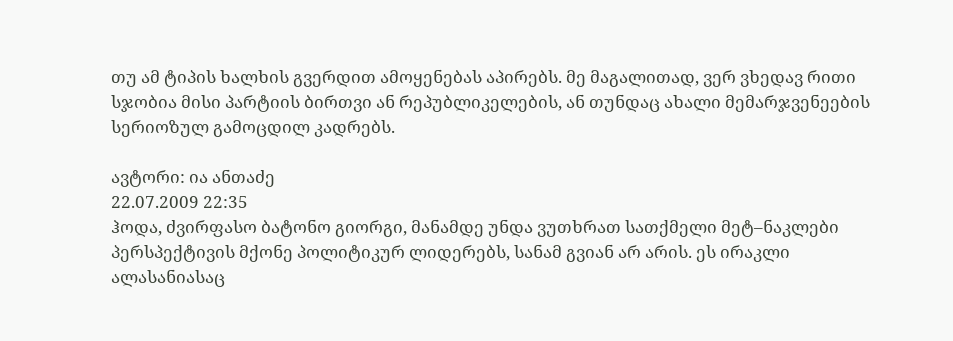თუ ამ ტიპის ხალხის გვერდით ამოყენებას აპირებს. მე მაგალითად, ვერ ვხედავ რითი სჯობია მისი პარტიის ბირთვი ან რეპუბლიკელების, ან თუნდაც ახალი მემარჯვენეების სერიოზულ გამოცდილ კადრებს.

ავტორი: ია ანთაძე
22.07.2009 22:35
ჰოდა, ძვირფასო ბატონო გიორგი, მანამდე უნდა ვუთხრათ სათქმელი მეტ–ნაკლები პერსპექტივის მქონე პოლიტიკურ ლიდერებს, სანამ გვიან არ არის. ეს ირაკლი ალასანიასაც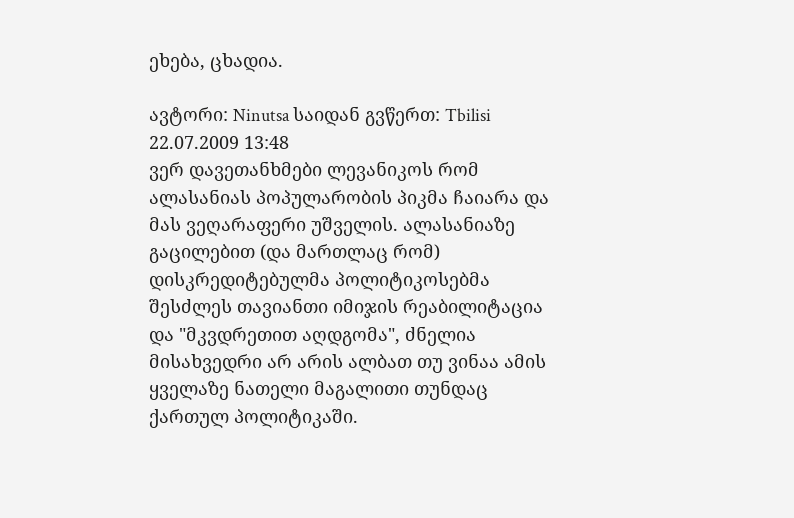ეხება, ცხადია.

ავტორი: Ninutsa საიდან გვწერთ: Tbilisi
22.07.2009 13:48
ვერ დავეთანხმები ლევანიკოს რომ ალასანიას პოპულარობის პიკმა ჩაიარა და მას ვეღარაფერი უშველის. ალასანიაზე გაცილებით (და მართლაც რომ) დისკრედიტებულმა პოლიტიკოსებმა შესძლეს თავიანთი იმიჯის რეაბილიტაცია და "მკვდრეთით აღდგომა", ძნელია მისახვედრი არ არის ალბათ თუ ვინაა ამის ყველაზე ნათელი მაგალითი თუნდაც ქართულ პოლიტიკაში.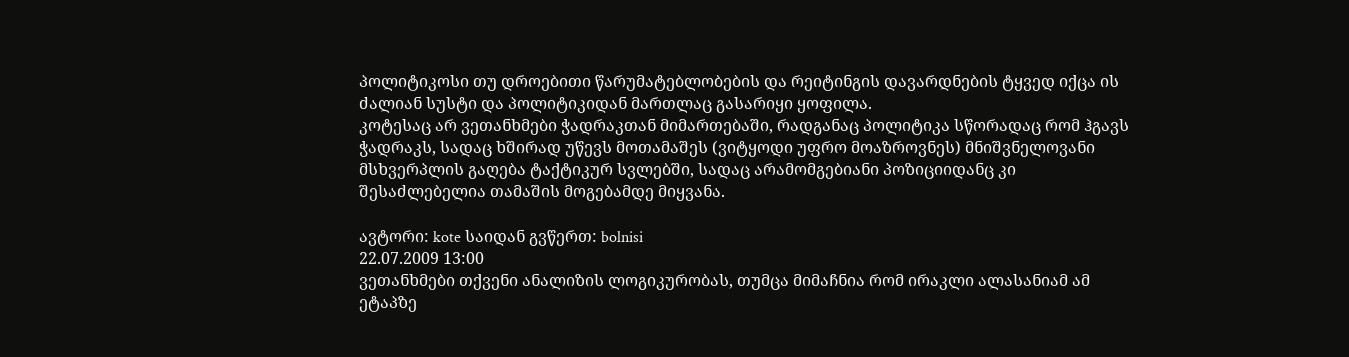პოლიტიკოსი თუ დროებითი წარუმატებლობების და რეიტინგის დავარდნების ტყვედ იქცა ის ძალიან სუსტი და პოლიტიკიდან მართლაც გასარიყი ყოფილა.
კოტესაც არ ვეთანხმები ჭადრაკთან მიმართებაში, რადგანაც პოლიტიკა სწორადაც რომ ჰგავს ჭადრაკს, სადაც ხშირად უწევს მოთამაშეს (ვიტყოდი უფრო მოაზროვნეს) მნიშვნელოვანი მსხვერპლის გაღება ტაქტიკურ სვლებში, სადაც არამომგებიანი პოზიციიდანც კი შესაძლებელია თამაშის მოგებამდე მიყვანა.

ავტორი: kote საიდან გვწერთ: bolnisi
22.07.2009 13:00
ვეთანხმები თქვენი ანალიზის ლოგიკურობას, თუმცა მიმაჩნია რომ ირაკლი ალასანიამ ამ ეტაპზე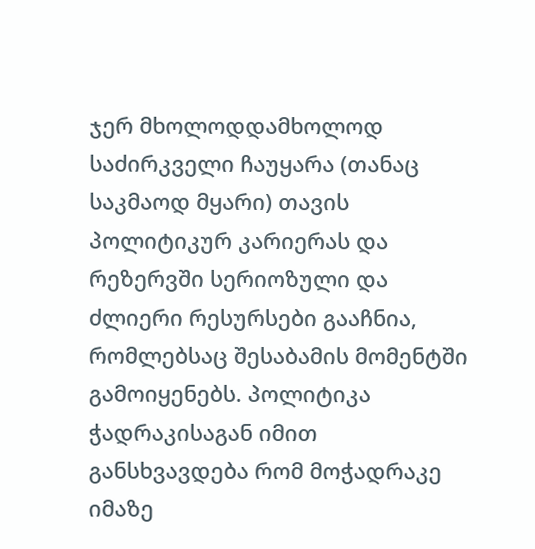ჯერ მხოლოდდამხოლოდ საძირკველი ჩაუყარა (თანაც საკმაოდ მყარი) თავის პოლიტიკურ კარიერას და რეზერვში სერიოზული და ძლიერი რესურსები გააჩნია, რომლებსაც შესაბამის მომენტში გამოიყენებს. პოლიტიკა ჭადრაკისაგან იმით განსხვავდება რომ მოჭადრაკე იმაზე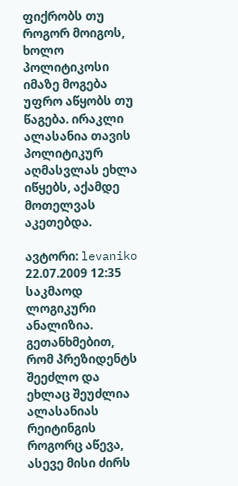ფიქრობს თუ როგორ მოიგოს, ხოლო პოლიტიკოსი იმაზე მოგება უფრო აწყობს თუ წაგება. ირაკლი ალასანია თავის პოლიტიკურ აღმასვლას ეხლა იწყებს, აქამდე მოთელვას აკეთებდა.

ავტორი: levaniko
22.07.2009 12:35
საკმაოდ ლოგიკური ანალიზია. გეთანხმებით, რომ პრეზიდენტს შეეძლო და ეხლაც შეუძლია ალასანიას რეიტინგის როგორც აწევა, ასევე მისი ძირს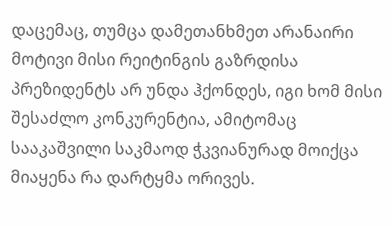დაცემაც, თუმცა დამეთანხმეთ არანაირი მოტივი მისი რეიტინგის გაზრდისა პრეზიდენტს არ უნდა ჰქონდეს, იგი ხომ მისი შესაძლო კონკურენტია, ამიტომაც სააკაშვილი საკმაოდ ჭკვიანურად მოიქცა მიაყენა რა დარტყმა ორივეს.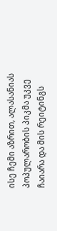ისე ჩემი აზრით, ალასანიას პოპულარობის პიკმა უკვე ჩაიარა და მის რეიტინგს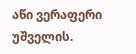აწი ვერაფერი უშველის.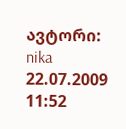ავტორი: nika
22.07.2009 11:52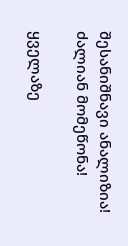შესანიშნავი ანალიზია! ძალიან მომეწონა!

ყველაზე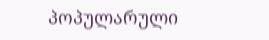პოპულარული